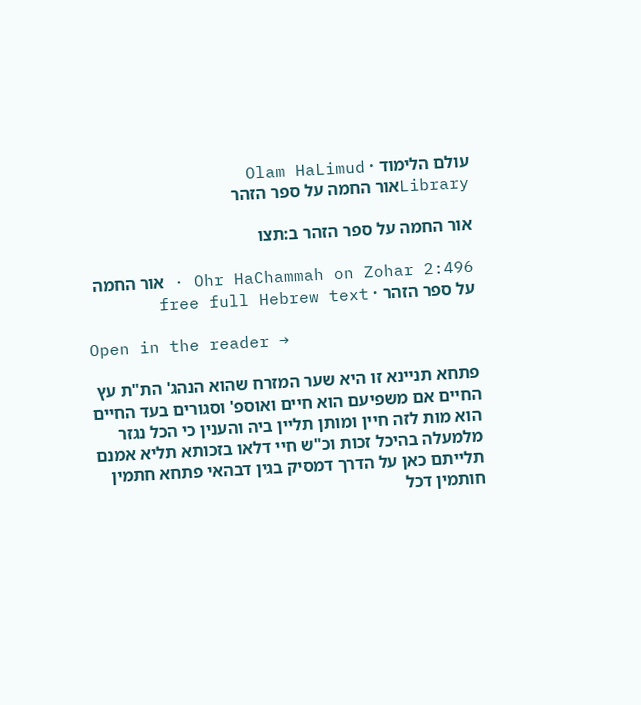עולם הלימוד · Olam HaLimud
Libraryאור החמה על ספר הזהר

אור החמה על ספר הזהר ב:תצו

Ohr HaChammah on Zohar 2:496 · אור החמה על ספר הזהר · free full Hebrew text

Open in the reader →

פתחא תניינא זו היא שער המזרח שהוא הנהג' הת"ת עץ החיים אם משפיעם הוא חיים ואוספ' וסגורים בעד החיים הוא מות לזה חיין ומותן תליין ביה והענין כי הכל נגזר מלמעלה בהיכל זכות וכ"ש חיי דלאו בזכותא תליא אמנם תלייתם כאן על הדרך דמסיק בגין דבהאי פתחא חתמין חותמין דכל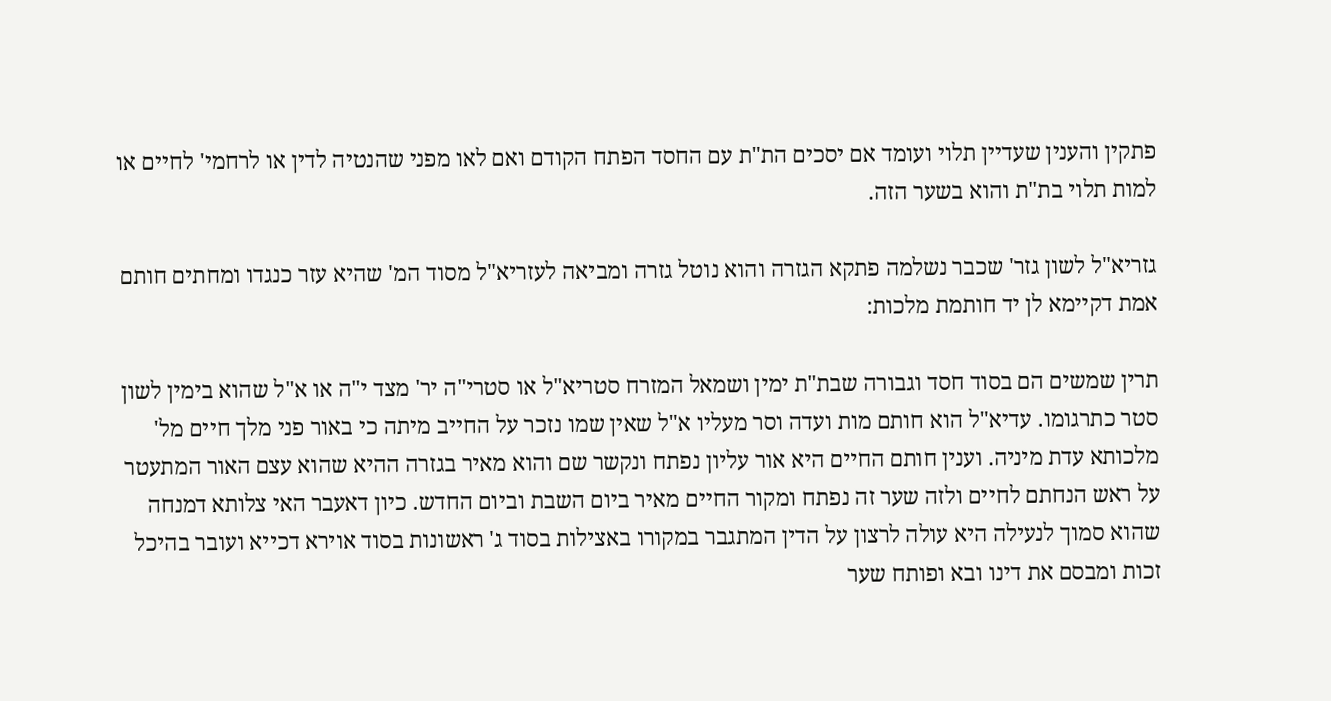פתקין והענין שעדיין תלוי ועומד אם יסכים הת"ת עם החסד הפתח הקודם ואם לאו מפני שהנטיה לדין או לרחמי' לחיים או למות תלוי בת"ת והוא בשער הזה.

גזריא"ל לשון גזר' שכבר נשלמה פתקא הגזרה והוא נוטל גזרה ומביאה לעזריא"ל מסוד המ' שהיא עזר כנגדו ומחתים חותם אמת דקיימא לן יד חותמת מלכות:

תרין שמשים הם בסוד חסד וגבורה שבת"ת ימין ושמאל המזרח סטריא"ל או סטרי"ה יר' מצד י"ה או א"ל שהוא בימין לשון סטר כתרגומו. עדיא"ל הוא חותם מות ועדה וסר מעליו א"ל שאין שמו נזכר על החייב מיתה כי באור פני מלך חיים מל' מלכותא עדת מיניה. וענין חותם החיים היא אור עליון נפתח ונקשר שם והוא מאיר בגזרה ההיא שהוא עצם האור המתעטר על ראש הנחתם לחיים ולזה שער זה נפתח ומקור החיים מאיר ביום השבת וביום החדש. כיון דאעבר האי צלותא דמנחה שהוא סמוך לנעילה היא עולה לרצון על הדין המתגבר במקורו באצילות בסוד ג' ראשונות בסוד אוירא דכייא ועובר בהיכל זכות ומבסם את דינו ובא ופותח שער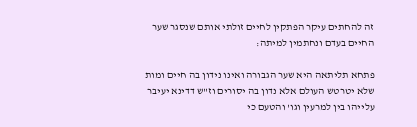זה להחתים עיקר הפתקין לחיים זולתי אותם שנסגר שער החיים בעדם ונחתמין למיתה:

פתחא תליתאה היא שער הגבורה ואינו נידון בה חיים ומות שלא יטרטש העולם אלא נדון בה יסורים וז"ש דדינא יעיבר עלייהו בין למרעין וגו' והטעם כי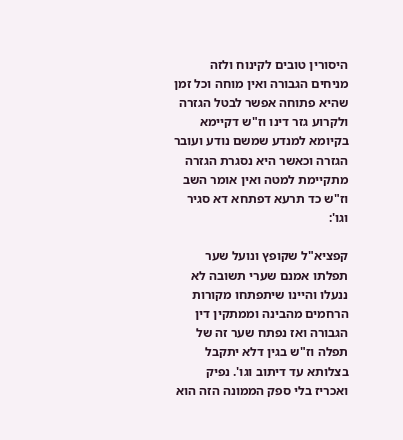היסורין טובים לקינוח ולזה מניחים הגבורה ואין מוחה וכל זמן שהיא פתוחה אפשר לבטל הגזרה ולקרוע גזר דינו וז"ש דקיימא בקיומא למנדע שמשם נודע ועובר הגזרה וכאשר היא נסגרת הגזרה מתקיימת למטה ואין אומר השב וז"ש כד תרעא דפתחא דא סגיר וגו':

קפציא"ל שקופץ ונועל שער תפלתו אמנם שערי תשובה לא ננעלו והיינו שיתפתחו מקורות הרחמים מהבינה וממתקין דין הגבורה ואז נפתח שער זה של תפלה וז"ש בגין דלא יתקבל בצלותא עד דיתוב וגו'. נפיק ואכריז בלי ספק הממונה הזה הוא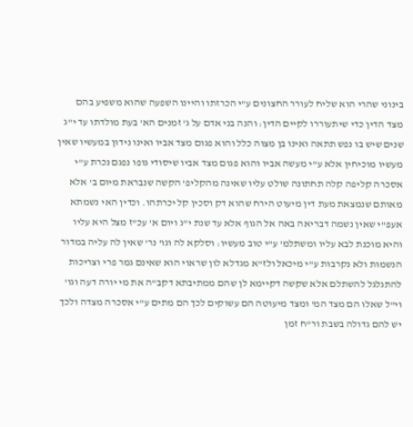בינוני שהרי הוא שליח לעורר החצונים ע"י הכרזתו והיינו השפעה שהוא משפיע בהם מצד הדין כדי שיתעוררו לקיים הדין: והנה בני אדם על ג' זמנים הא' בעת מולדתו עד י"ג שנים שיש בו נפש תתאה ואינו בן מצוה כלל והוא פגום מצד אביו ואינו נידון במעשיו שאין מעשיו מוכיחין אלא ע"י מעשה אביו והוא פגום מצד אביו שיסודי גופו נפגם נכרת ע"י אסכרה קליפה קלה תחתונה שולט עליו שאינה מהקליפ' הקשה שנבראת מיום ב' אלא מאותם שנמצאת מעת דין מיעוט הירח שהוא דק וסכין קל יכרתהו. וכדין האי נשמתא אעפ"י שאין נשמה דבריאה באה אל הגוף אלא עד שנת י"ג ויום א' עכ"ז מצל היא עליו והיא מוכנת לבא עליו ומשתלמ' ע"י טוב מעשיו: וסלקא לה וגו' נר' שאין לה עליה במדור הנשמות ולא נקרבות ע"י מיכאל ולז"א מגדלא לון שראוי הוא שאינם גמר פרי וצריכות להתגלגל להשתלם אלא שקשה דקיימא לן שהם ממתיבתא דקב"ה את מי יורה דעה וגו' וי"ל שאלו הם מצד המ' ומצד מיעוטה הם עשוקים לכך הם מתים ע"י אסכרה מצדה ולכך יש להם גדולה בשבת ור"ח זמן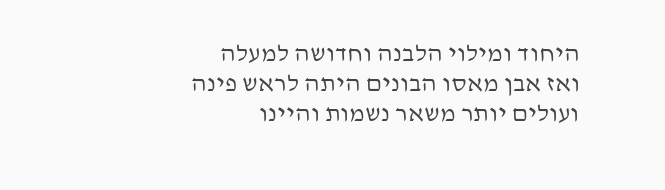היחוד ומילוי הלבנה וחדושה למעלה ואז אבן מאסו הבונים היתה לראש פינה ועולים יותר משאר נשמות והיינו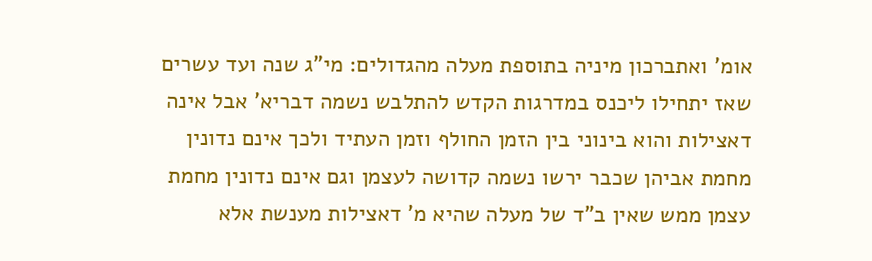אומ' ואתברכון מיניה בתוספת מעלה מהגדולים: מי"ג שנה ועד עשרים שאז יתחילו ליכנס במדרגות הקדש להתלבש נשמה דבריא' אבל אינה דאצילות והוא בינוני בין הזמן החולף וזמן העתיד ולכך אינם נדונין מחמת אביהן שכבר ירשו נשמה קדושה לעצמן וגם אינם נדונין מחמת עצמן ממש שאין ב"ד של מעלה שהיא מ' דאצילות מענשת אלא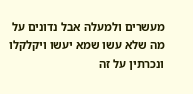מעשרים ולמעלה אבל נדונים על מה שלא עשו שמא יעשו ויקלקלו ונכרתין על זה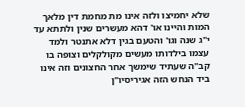שלא יחמיצו ולזה אינו מת מחמת דין מלאך המות והיינו או' דהא מעשרים שנין ולתתא עד י"ג שנה וגו' והטעם בגין דלא אתנטר ולמד עצמו בילדותו מעשים מקולקלים וצופה בו קב"ה שעתיד שימשך אחר החצונים וזה אינו ביד הנחש הזה אגיריסיו"ן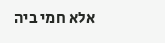אלא חמי ביה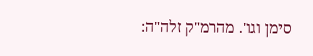סימן וגו'. מהרמ"ק זלה"ה: